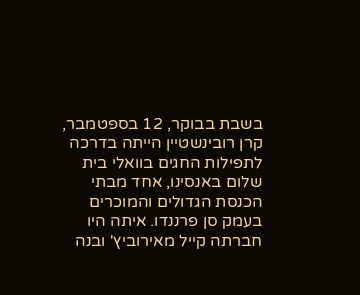בשבת בבוקר, 12 בספטמבר, קרן רובינשטיין הייתה בדרכה לתפילות החגים בוואלי בית שלום באנסינו, אחד מבתי הכנסת הגדולים והמוכרים בעמק סן פרננדו. איתה היו חברתה קייל מאירוביץ' ובנה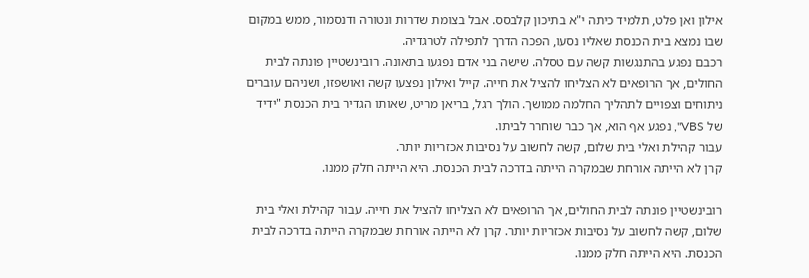אילון ואן פלט, תלמיד כיתה י"א בתיכון קלבסס. אבל בצומת שדרות ונטורה ודנסמור, ממש במקום שבו נמצא בית הכנסת שאליו נסעו, הפכה הדרך לתפילה לטרגדיה.
רכבם נפגע בהתנגשות קשה עם טסלה. שישה בני אדם נפגעו בתאונה. רובינשטיין פונתה לבית החולים, אך הרופאים לא הצליחו להציל את חייה. קייל ואילון נפצעו קשה ואושפזו, ושניהם עוברים ניתוחים וצפויים לתהליך החלמה ממושך. הולך רגל, בריאן מריט, שאותו הגדיר בית הכנסת "ידיד של VBS", נפגע אף הוא, אך כבר שוחרר לביתו.
עבור קהילת ואלי בית שלום, קשה לחשוב על נסיבות אכזריות יותר.
קרן לא הייתה אורחת שבמקרה הייתה בדרכה לבית הכנסת. היא הייתה חלק ממנו.

רובינשטיין פונתה לבית החולים, אך הרופאים לא הצליחו להציל את חייה. עבור קהילת ואלי בית שלום, קשה לחשוב על נסיבות אכזריות יותר. קרן לא הייתה אורחת שבמקרה הייתה בדרכה לבית הכנסת. היא הייתה חלק ממנו.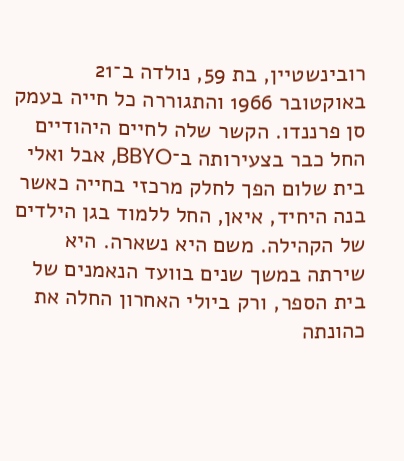רובינשטיין, בת 59, נולדה ב־21 באוקטובר 1966 והתגוררה כל חייה בעמק סן פרננדו. הקשר שלה לחיים היהודיים החל כבר בצעירותה ב־BBYO, אבל ואלי בית שלום הפך לחלק מרכזי בחייה כאשר בנה היחיד, איאן, החל ללמוד בגן הילדים של הקהילה. משם היא נשארה. היא שירתה במשך שנים בוועד הנאמנים של בית הספר, ורק ביולי האחרון החלה את כהונתה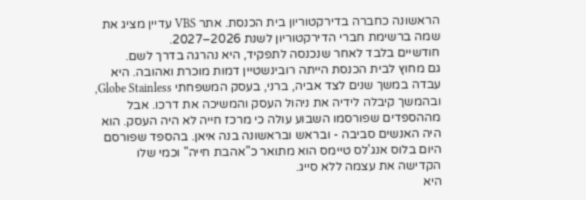הראשונה כחברה בדירקטוריון בית הכנסת. אתר VBS עדיין מציג את שמה ברשימת חברי הדירקטוריון לשנת 2026–2027.
חודשיים בלבד לאחר שנכנסה לתפקיד, היא נהרגה בדרך לשם.
גם מחוץ לבית הכנסת הייתה רובינשטיין דמות מוכרת ואהובה. היא עבדה במשך שנים לצד אביה, ברני, בעסק המשפחתי Globe Stainless, ובהמשך קיבלה לידיה את ניהול העסק והמשיכה את דרכו. אבל מההספדים שפורסמו השבוע עולה כי מרכז חייה לא היה העסק. הוא היה האנשים סביבה - ובראש ובראשונה בנה איאן. בהספד שפורסם היום בלוס אנג'לס טיימס הוא מתואר כ"אהבת חייה" וכמי שלו הקדישה את עצמה ללא סייג.
היא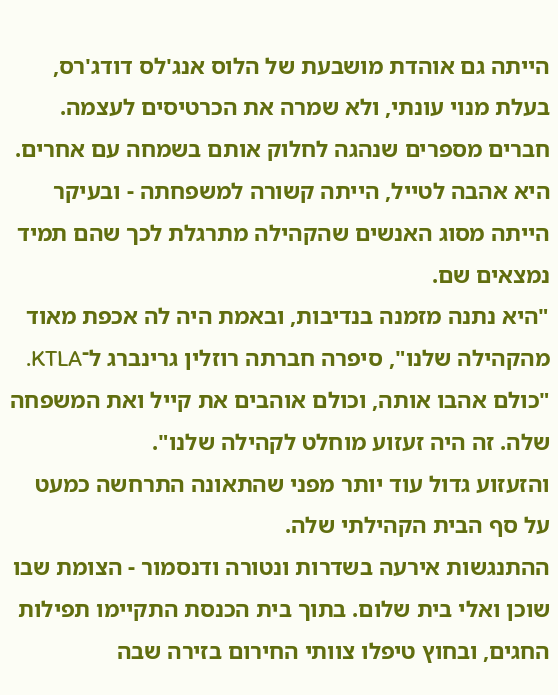הייתה גם אוהדת מושבעת של הלוס אנג'לס דודג'רס, בעלת מנוי עונתי, ולא שמרה את הכרטיסים לעצמה. חברים מספרים שנהגה לחלוק אותם בשמחה עם אחרים. היא אהבה לטייל, הייתה קשורה למשפחתה - ובעיקר הייתה מסוג האנשים שהקהילה מתרגלת לכך שהם תמיד נמצאים שם.
"היא נתנה מזמנה בנדיבות, ובאמת היה לה אכפת מאוד מהקהילה שלנו", סיפרה חברתה רוזלין גרינברג ל־KTLA. "כולם אהבו אותה, וכולם אוהבים את קייל ואת המשפחה שלה. זה היה זעזוע מוחלט לקהילה שלנו".
והזעזוע גדול עוד יותר מפני שהתאונה התרחשה כמעט על סף הבית הקהילתי שלה.
ההתנגשות אירעה בשדרות ונטורה ודנסמור - הצומת שבו שוכן ואלי בית שלום. בתוך בית הכנסת התקיימו תפילות החגים, ובחוץ טיפלו צוותי החירום בזירה שבה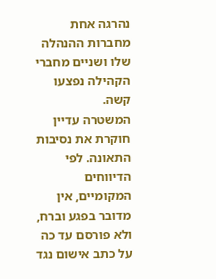נהרגה אחת מחברות ההנהלה שלו ושניים מחברי הקהילה נפצעו קשה.
המשטרה עדיין חוקרת את נסיבות התאונה. לפי הדיווחים המקומיים, אין מדובר בפגע וברח, ולא פורסם עד כה על כתב אישום נגד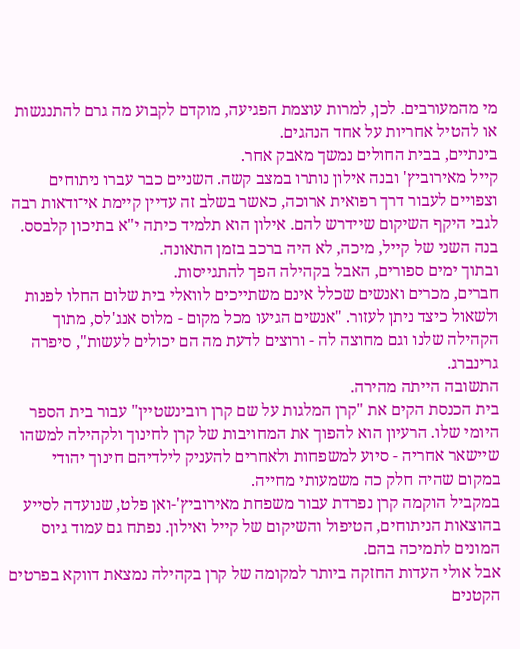מי מהמעורבים. לכן, למרות עוצמת הפגיעה, מוקדם לקבוע מה גרם להתנגשות או להטיל אחריות על אחד הנהגים.
בינתיים, בבית החולים נמשך מאבק אחר.
קייל מאירוביץ' ובנה אילון נותרו במצב קשה. השניים כבר עברו ניתוחים וצפויים לעבור דרך רפואית ארוכה, כאשר בשלב זה עדיין קיימת אי־ודאות רבה לגבי היקף השיקום שיידרש להם. אילון הוא תלמיד כיתה י"א בתיכון קלבסס. בנה השני של קייל, מיכה, לא היה ברכב בזמן התאונה.
ובתוך ימים ספורים, האבל בקהילה הפך להתגייסות.
חברים, מכרים ואנשים שכלל אינם משתייכים לוואלי בית שלום החלו לפנות ולשאול כיצד ניתן לעזור. "אנשים הגיעו מכל מקום - מלוס אנג'לס, מתוך הקהילה שלנו וגם מחוצה לה - ורוצים לדעת מה הם יכולים לעשות", סיפרה גרינברג.
התשובה הייתה מהירה.
בית הכנסת הקים את "קרן המלגות על שם קרן רובינשטיין" עבור בית הספר היומי שלו. הרעיון הוא להפוך את המחויבות של קרן לחינוך ולקהילה למשהו שיישאר אחריה - סיוע למשפחות ולאחרים להעניק לילדיהם חינוך יהודי במקום שהיה חלק כה משמעותי מחייה.
במקביל הוקמה קרן נפרדת עבור משפחת מאירוביץ'-ואן פלט, שנועדה לסייע בהוצאות הניתוחים, הטיפול והשיקום של קייל ואילון. נפתח גם עמוד גיוס המונים לתמיכה בהם.
אבל אולי העדות החזקה ביותר למקומה של קרן בקהילה נמצאת דווקא בפרטים הקטנים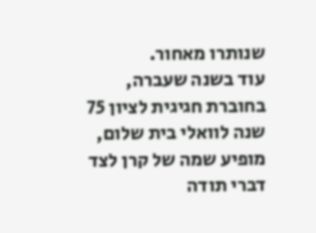שנותרו מאחור.
עוד בשנה שעברה, בחוברת חגיגית לציון 75 שנה לוואלי בית שלום, מופיע שמה של קרן לצד דברי תודה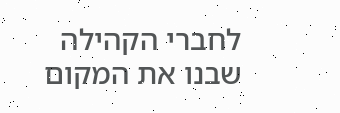לחברי הקהילה שבנו את המקום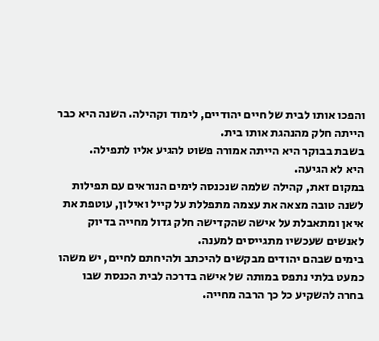והפכו אותו לבית של חיים יהודיים, לימוד וקהילה. השנה היא כבר הייתה חלק מהנהגת אותו בית.
בשבת בבוקר היא הייתה אמורה פשוט להגיע אליו לתפילה.
היא לא הגיעה.
במקום זאת, קהילה שלמה שנכנסה לימים הנוראים עם תפילות לשנה טובה מצאה את עצמה מתפללת על קייל ואילון, עוטפת את איאן ומתאבלת על אישה שהקדישה חלק גדול מחייה בדיוק לאנשים שעכשיו מתגייסים למענה.
בימים שבהם יהודים מבקשים להיכתב ולהיחתם לחיים, יש משהו כמעט בלתי נתפס במותה של אישה בדרכה לבית הכנסת שבו בחרה להשקיע כל כך הרבה מחייה.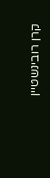קרן רובינשטיין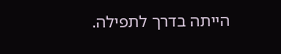הייתה בדרך לתפילה.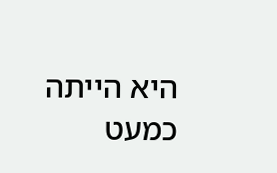היא הייתה כמעט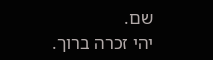שם.
יהי זכרה ברוך.